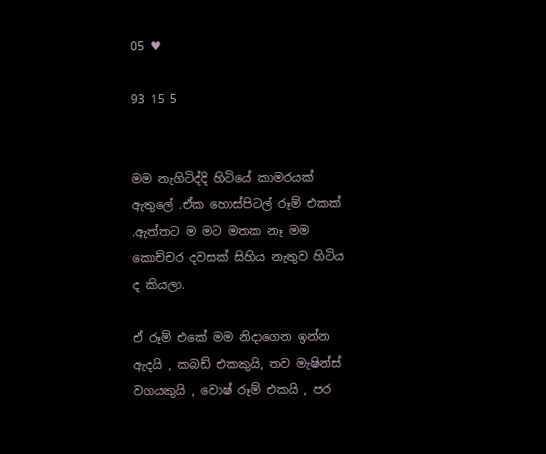05 ♥

93 15 5


මම නැගිටිද්දි හිටියේ කාමරයක් ඇතුලේ .ඒක හොස්පිටල් රූම් එකක් .ඇත්තට ම මට මතක නෑ මම කොච්චර දවසක් සිහිය නැතුව හිටිය ද කියලා.

ඒ රූම් එකේ මම නිදාගෙන ඉන්න ඇදයි , කබඩ් එකකුයි, තව මැෂින්ස් වගයකුයි , වොෂ් රූම් එකයි , පර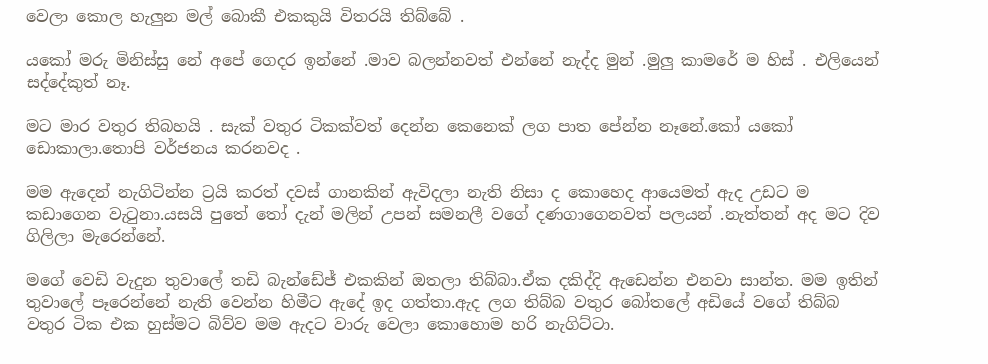වෙලා කොල හැලුන මල් බොකී එකකුයි විතරයි තිබ්බේ .

යකෝ මරු මිනිස්සු නේ අපේ ගෙදර ඉන්නේ .මාව බලන්නවත් එන්නේ නැද්ද මුන් .මුලු කාමරේ ම හිස් . එලියෙන් සද්දේකුත් නෑ.

මට මාර වතුර තිබහයි . සැක් වතුර ටිකක්වත් දෙන්න කෙනෙක් ලග පාත පේන්න නෑනේ.කෝ යකෝ ඩොකාලා.තොපි වර්ජනය කරනවද .

මම ඇදෙන් නැගිටින්න ට්‍රයි කරත් දවස් ගානකින් ඇවිදලා නැති නිසා ද කොහෙද ආයෙමත් ඇද උඩට ම කඩාගෙන වැටුනා.යසයි පුතේ තෝ දැන් මලින් උපන් සමනලී වගේ දණගාගෙනවත් පලයන් .නැත්තන් අද මට දිව ගිලිලා මැරෙන්නේ.

මගේ වෙඩි වැදුන තුවාලේ තඩි බැන්ඩේජ් එකකින් ඔතලා තිබ්බා.ඒක දකිද්දි ඇඩෙන්න එනවා සාන්ත. මම ඉතින් තුවාලේ පෑරෙන්නේ නැති වෙන්න හිමීට ඇදේ ඉද ගත්තා.ඇද ලග තිබ්බ වතුර බෝතලේ අඩියේ වගේ තිබ්බ වතුර ටික එක හුස්මට බිව්ව මම ඇදට වාරු වෙලා කොහොම හරි නැගිට්ටා.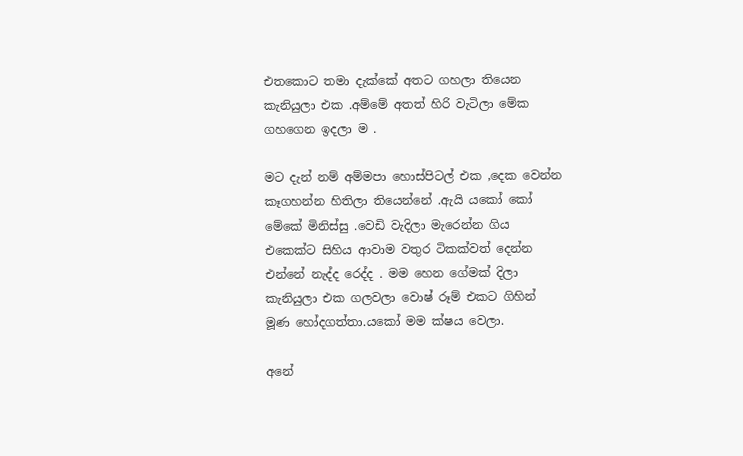එතකොට තමා දැක්කේ අතට ගහලා තියෙන කැනියුලා එක .අම්මේ අතත් හිරි වැටිලා මේක ගහගෙන ඉදලා ම .

මට දැන් නම් අම්මපා හොස්පිටල් එක ,දෙක වෙන්න කෑගහන්න හිතිලා තියෙන්නේ .ඇයි යකෝ කෝ මේකේ මිනිස්සු .වෙඩි වැදිලා මැරෙන්න ගිය එකෙක්ට සිහිය ආවාම වතුර ටිකක්වත් දෙන්න එන්නේ නැද්ද රෙද්ද . මම හෙන ගේමක් දිලා කැනියුලා එක ගලවලා වොෂ් රූම් එකට ගිහින් මූණ හෝදගත්තා.යකෝ මම ක්ෂය වෙලා.

අනේ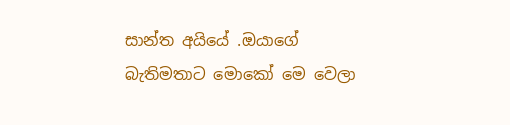සාන්ත අයියේ .ඔයාගේ බැතිමතාට මොකෝ මෙ වෙලා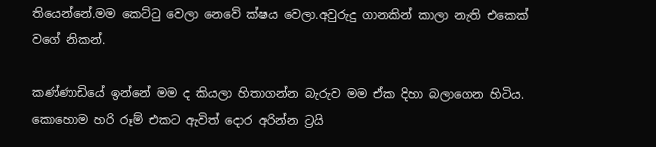තියෙන්නේ.මම කෙට්ටු වෙලා නෙවේ ක්ෂය වෙලා.අවුරුදු ගානකින් කාලා නැති එකෙක් වගේ නිකන්.

කණ්ණාඩියේ ඉන්නේ මම ද කියලා හිතාගන්න බැරුව මම ඒක දිහා බලාගෙන හිටිය. කොහොම හරි රූම් එකට ඇවිත් දොර අරින්න ට්‍රයි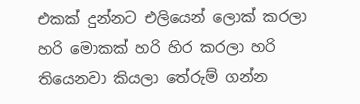එකක් දුන්නට එලියෙන් ලොක් කරලා හරි මොකක් හරි හිර කරලා හරි තියෙනවා කියලා තේරුම් ගන්න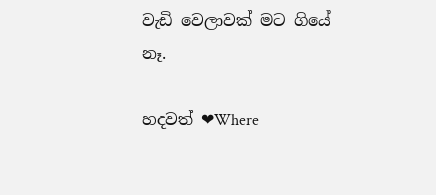වැඩි වෙලාවක් මට ගියේ නෑ.

හදවත් ❤Where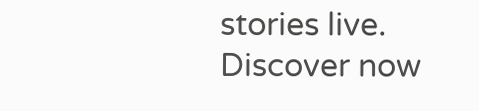stories live. Discover now